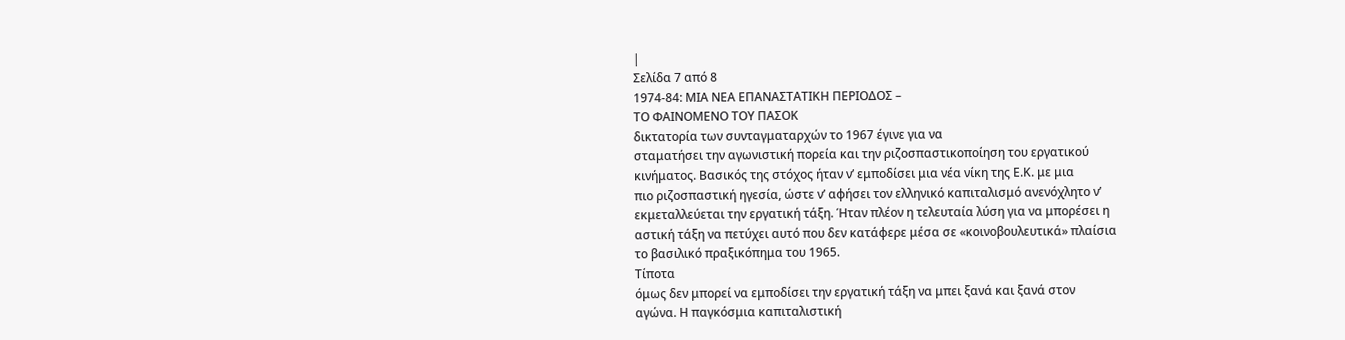|
Σελίδα 7 από 8
1974-84: ΜΙΑ ΝΕΑ ΕΠΑΝΑΣΤΑΤΙΚΗ ΠΕΡΙΟΔΟΣ –
ΤΟ ΦΑΙΝΟΜΕΝΟ ΤΟΥ ΠΑΣΟΚ
δικτατορία των συνταγματαρχών το 1967 έγινε για να
σταματήσει την αγωνιστική πορεία και την ριζοσπαστικοποίηση του εργατικού
κινήματος. Βασικός της στόχος ήταν ν’ εμποδίσει μια νέα νίκη της Ε.Κ. με μια
πιο ριζοσπαστική ηγεσία, ώστε ν’ αφήσει τον ελληνικό καπιταλισμό ανενόχλητο ν’
εκμεταλλεύεται την εργατική τάξη. Ήταν πλέον η τελευταία λύση για να μπορέσει η
αστική τάξη να πετύχει αυτό που δεν κατάφερε μέσα σε «κοινοβουλευτικά» πλαίσια
το βασιλικό πραξικόπημα του 1965.
Τίποτα
όμως δεν μπορεί να εμποδίσει την εργατική τάξη να μπει ξανά και ξανά στον
αγώνα. Η παγκόσμια καπιταλιστική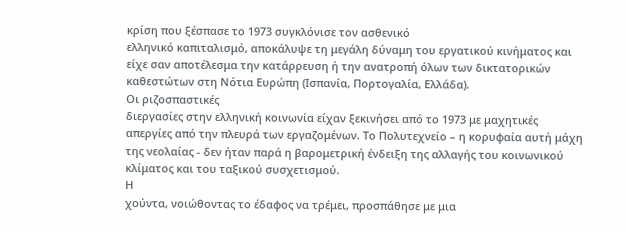κρίση που ξέσπασε το 1973 συγκλόνισε τον ασθενικό
ελληνικό καπιταλισμό, αποκάλυψε τη μεγάλη δύναμη του εργατικού κινήματος και
είχε σαν αποτέλεσμα την κατάρρευση ή την ανατροπή όλων των δικτατορικών
καθεστώτων στη Νότια Ευρώπη (Ισπανία, Πορτογαλία, Ελλάδα).
Οι ριζοσπαστικές
διεργασίες στην ελληνική κοινωνία είχαν ξεκινήσει από το 1973 με μαχητικές
απεργίες από την πλευρά των εργαζομένων. Το Πολυτεχνείο – η κορυφαία αυτή μάχη
της νεολαίας - δεν ήταν παρά η βαρομετρική ένδειξη της αλλαγής του κοινωνικού
κλίματος και του ταξικού συσχετισμού.
Η
χούντα, νοιώθοντας το έδαφος να τρέμει, προσπάθησε με μια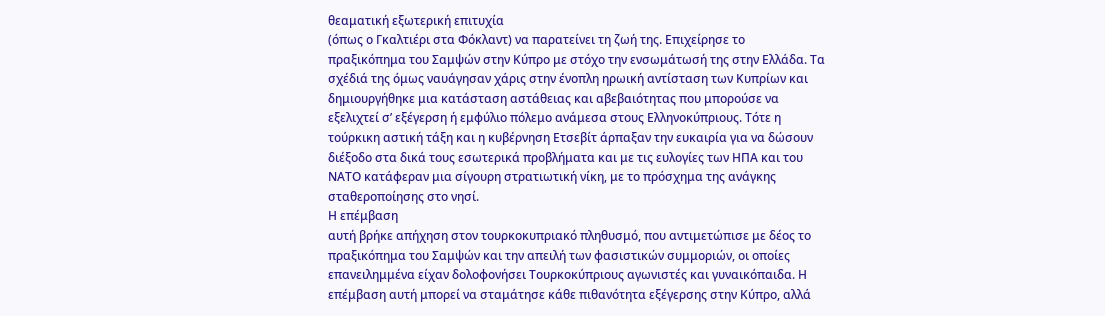θεαματική εξωτερική επιτυχία
(όπως ο Γκαλτιέρι στα Φόκλαντ) να παρατείνει τη ζωή της. Επιχείρησε το
πραξικόπημα του Σαμψών στην Κύπρο με στόχο την ενσωμάτωσή της στην Ελλάδα. Τα
σχέδιά της όμως ναυάγησαν χάρις στην ένοπλη ηρωική αντίσταση των Κυπρίων και
δημιουργήθηκε μια κατάσταση αστάθειας και αβεβαιότητας που μπορούσε να
εξελιχτεί σ’ εξέγερση ή εμφύλιο πόλεμο ανάμεσα στους Ελληνοκύπριους. Τότε η
τούρκικη αστική τάξη και η κυβέρνηση Ετσεβίτ άρπαξαν την ευκαιρία για να δώσουν
διέξοδο στα δικά τους εσωτερικά προβλήματα και με τις ευλογίες των ΗΠΑ και του
ΝΑΤΟ κατάφεραν μια σίγουρη στρατιωτική νίκη, με το πρόσχημα της ανάγκης
σταθεροποίησης στο νησί.
Η επέμβαση
αυτή βρήκε απήχηση στον τουρκοκυπριακό πληθυσμό, που αντιμετώπισε με δέος το
πραξικόπημα του Σαμψών και την απειλή των φασιστικών συμμοριών, οι οποίες
επανειλημμένα είχαν δολοφονήσει Τουρκοκύπριους αγωνιστές και γυναικόπαιδα. Η
επέμβαση αυτή μπορεί να σταμάτησε κάθε πιθανότητα εξέγερσης στην Κύπρο, αλλά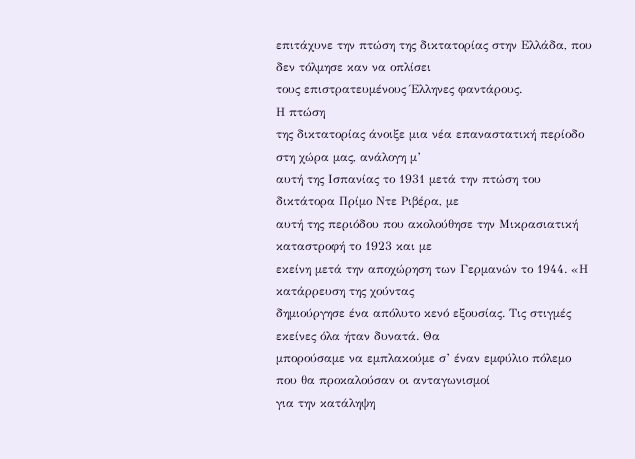επιτάχυνε την πτώση της δικτατορίας στην Ελλάδα, που δεν τόλμησε καν να οπλίσει
τους επιστρατευμένους Έλληνες φαντάρους.
Η πτώση
της δικτατορίας άνοιξε μια νέα επαναστατική περίοδο στη χώρα μας, ανάλογη μ’
αυτή της Ισπανίας το 1931 μετά την πτώση του δικτάτορα Πρίμο Ντε Ριβέρα, με
αυτή της περιόδου που ακολούθησε την Μικρασιατική καταστροφή το 1923 και με
εκείνη μετά την αποχώρηση των Γερμανών το 1944. «Η κατάρρευση της χούντας
δημιούργησε ένα απόλυτο κενό εξουσίας. Τις στιγμές εκείνες όλα ήταν δυνατά. Θα
μπορούσαμε να εμπλακούμε σ’ έναν εμφύλιο πόλεμο που θα προκαλούσαν οι ανταγωνισμοί
για την κατάληψη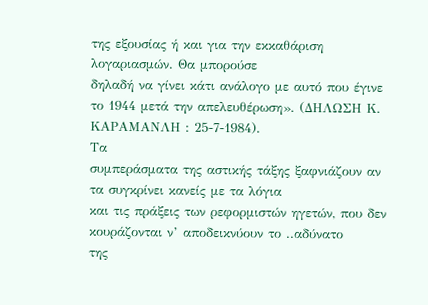της εξουσίας ή και για την εκκαθάριση λογαριασμών. Θα μπορούσε
δηλαδή να γίνει κάτι ανάλογο με αυτό που έγινε το 1944 μετά την απελευθέρωση». (ΔΗΛΩΣΗ Κ. ΚΑΡΑΜΑΝΛΗ : 25-7-1984).
Τα
συμπεράσματα της αστικής τάξης ξαφνιάζουν αν τα συγκρίνει κανείς με τα λόγια
και τις πράξεις των ρεφορμιστών ηγετών, που δεν κουράζονται ν’ αποδεικνύουν το ..αδύνατο
της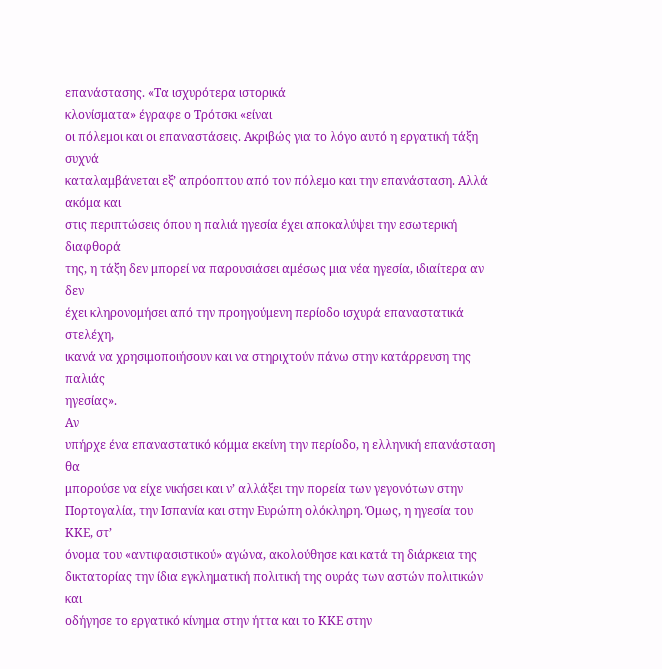επανάστασης. «Τα ισχυρότερα ιστορικά
κλονίσματα» έγραφε ο Τρότσκι «είναι
οι πόλεμοι και οι επαναστάσεις. Ακριβώς για το λόγο αυτό η εργατική τάξη συχνά
καταλαμβάνεται εξ’ απρόοπτου από τον πόλεμο και την επανάσταση. Αλλά ακόμα και
στις περιπτώσεις όπου η παλιά ηγεσία έχει αποκαλύψει την εσωτερική διαφθορά
της, η τάξη δεν μπορεί να παρουσιάσει αμέσως μια νέα ηγεσία, ιδιαίτερα αν δεν
έχει κληρονομήσει από την προηγούμενη περίοδο ισχυρά επαναστατικά στελέχη,
ικανά να χρησιμοποιήσουν και να στηριχτούν πάνω στην κατάρρευση της παλιάς
ηγεσίας».
Αν
υπήρχε ένα επαναστατικό κόμμα εκείνη την περίοδο, η ελληνική επανάσταση θα
μπορούσε να είχε νικήσει και ν’ αλλάξει την πορεία των γεγονότων στην
Πορτογαλία, την Ισπανία και στην Ευρώπη ολόκληρη. Όμως, η ηγεσία του ΚΚΕ, στ’
όνομα του «αντιφασιστικού» αγώνα, ακολούθησε και κατά τη διάρκεια της
δικτατορίας την ίδια εγκληματική πολιτική της ουράς των αστών πολιτικών και
οδήγησε το εργατικό κίνημα στην ήττα και το ΚΚΕ στην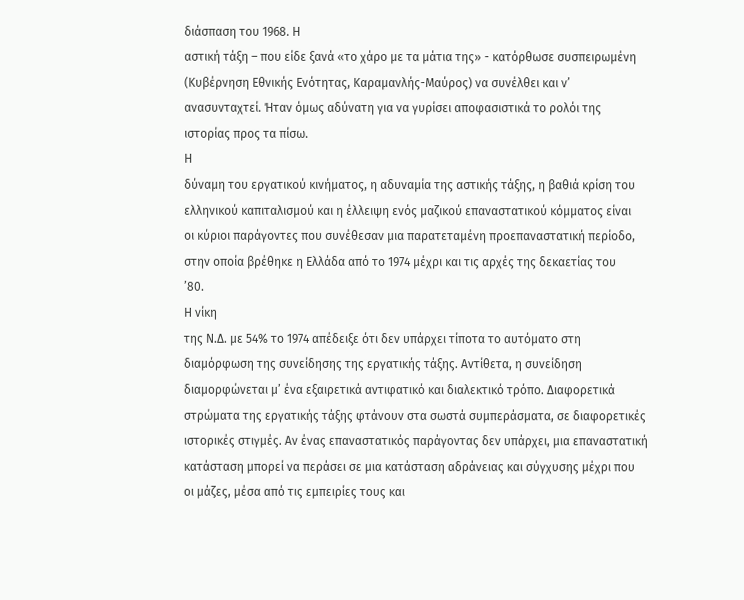διάσπαση του 1968. Η
αστική τάξη – που είδε ξανά «το χάρο με τα μάτια της» - κατόρθωσε συσπειρωμένη
(Κυβέρνηση Εθνικής Ενότητας, Καραμανλής-Μαύρος) να συνέλθει και ν’
ανασυνταχτεί. Ήταν όμως αδύνατη για να γυρίσει αποφασιστικά το ρολόι της
ιστορίας προς τα πίσω.
Η
δύναμη του εργατικού κινήματος, η αδυναμία της αστικής τάξης, η βαθιά κρίση του
ελληνικού καπιταλισμού και η έλλειψη ενός μαζικού επαναστατικού κόμματος είναι
οι κύριοι παράγοντες που συνέθεσαν μια παρατεταμένη προεπαναστατική περίοδο,
στην οποία βρέθηκε η Ελλάδα από το 1974 μέχρι και τις αρχές της δεκαετίας του
’80.
Η νίκη
της Ν.Δ. με 54% το 1974 απέδειξε ότι δεν υπάρχει τίποτα το αυτόματο στη
διαμόρφωση της συνείδησης της εργατικής τάξης. Αντίθετα, η συνείδηση
διαμορφώνεται μ’ ένα εξαιρετικά αντιφατικό και διαλεκτικό τρόπο. Διαφορετικά
στρώματα της εργατικής τάξης φτάνουν στα σωστά συμπεράσματα, σε διαφορετικές
ιστορικές στιγμές. Αν ένας επαναστατικός παράγοντας δεν υπάρχει, μια επαναστατική
κατάσταση μπορεί να περάσει σε μια κατάσταση αδράνειας και σύγχυσης μέχρι που
οι μάζες, μέσα από τις εμπειρίες τους και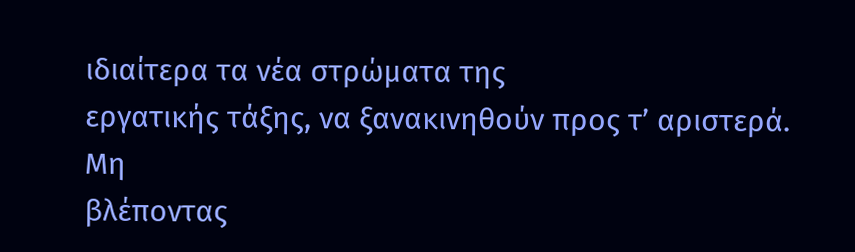ιδιαίτερα τα νέα στρώματα της
εργατικής τάξης, να ξανακινηθούν προς τ’ αριστερά.
Μη
βλέποντας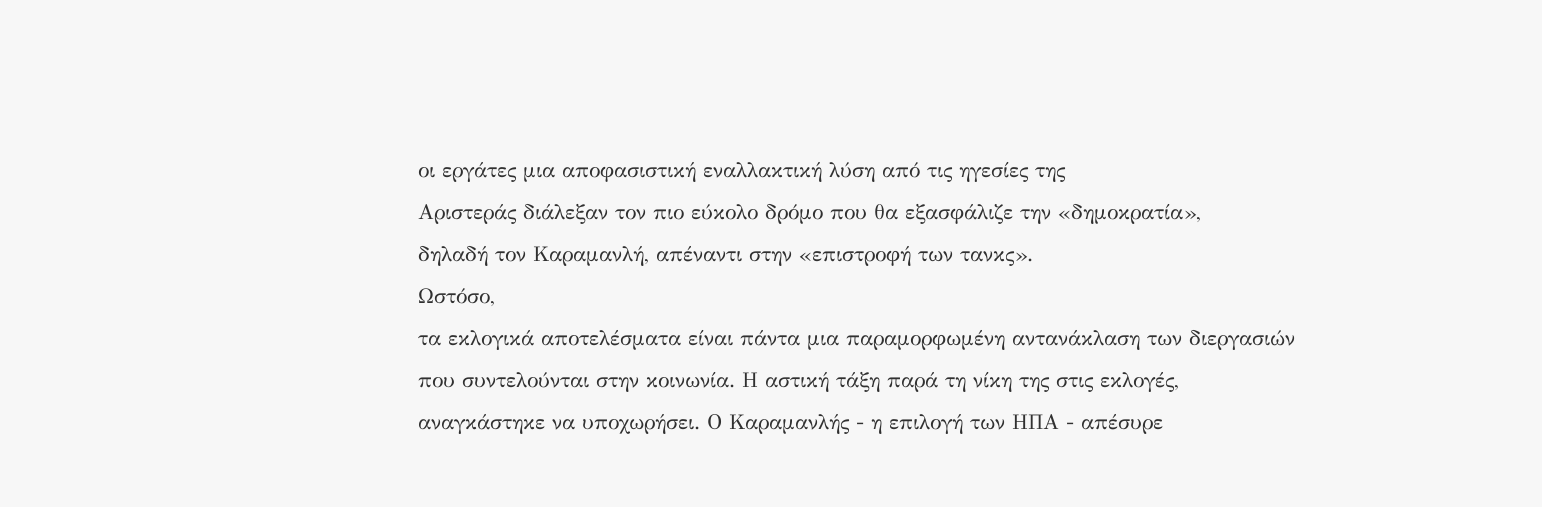οι εργάτες μια αποφασιστική εναλλακτική λύση από τις ηγεσίες της
Αριστεράς διάλεξαν τον πιο εύκολο δρόμο που θα εξασφάλιζε την «δημοκρατία»,
δηλαδή τον Καραμανλή, απέναντι στην «επιστροφή των τανκς».
Ωστόσο,
τα εκλογικά αποτελέσματα είναι πάντα μια παραμορφωμένη αντανάκλαση των διεργασιών
που συντελούνται στην κοινωνία. Η αστική τάξη παρά τη νίκη της στις εκλογές,
αναγκάστηκε να υποχωρήσει. Ο Καραμανλής - η επιλογή των ΗΠΑ - απέσυρε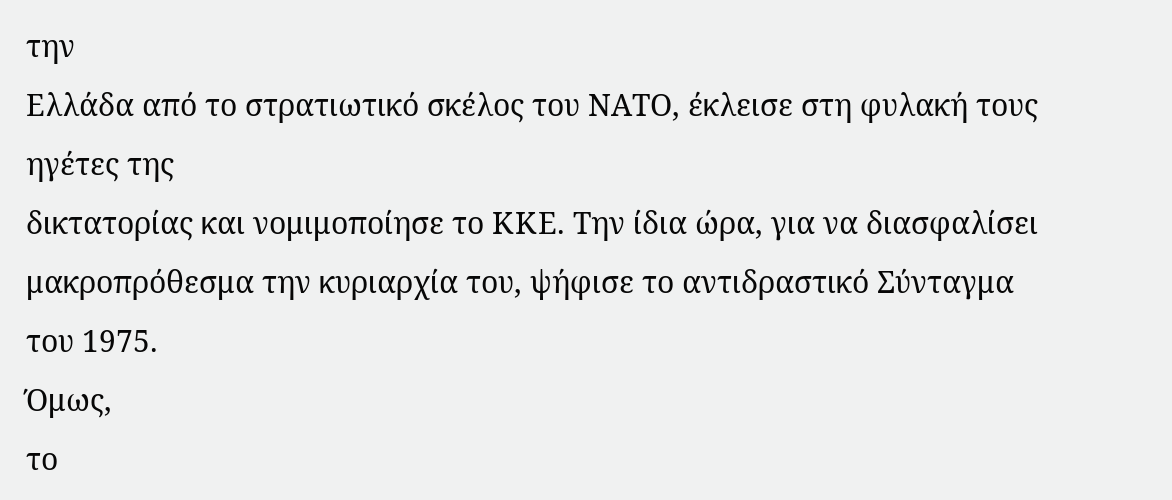την
Ελλάδα από το στρατιωτικό σκέλος του ΝΑΤΟ, έκλεισε στη φυλακή τους ηγέτες της
δικτατορίας και νομιμοποίησε το ΚΚΕ. Την ίδια ώρα, για να διασφαλίσει
μακροπρόθεσμα την κυριαρχία του, ψήφισε το αντιδραστικό Σύνταγμα του 1975.
Όμως,
το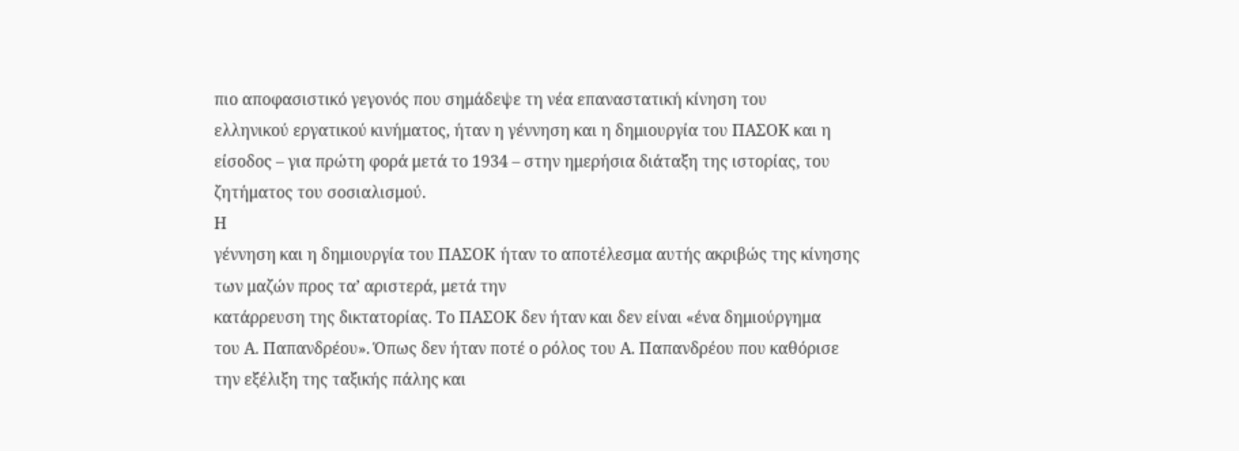πιο αποφασιστικό γεγονός που σημάδεψε τη νέα επαναστατική κίνηση του
ελληνικού εργατικού κινήματος, ήταν η γέννηση και η δημιουργία του ΠΑΣΟΚ και η
είσοδος – για πρώτη φορά μετά το 1934 – στην ημερήσια διάταξη της ιστορίας, του
ζητήματος του σοσιαλισμού.
Η
γέννηση και η δημιουργία του ΠΑΣΟΚ ήταν το αποτέλεσμα αυτής ακριβώς της κίνησης
των μαζών προς τα’ αριστερά, μετά την
κατάρρευση της δικτατορίας. Το ΠΑΣΟΚ δεν ήταν και δεν είναι «ένα δημιούργημα
του Α. Παπανδρέου». Όπως δεν ήταν ποτέ ο ρόλος του Α. Παπανδρέου που καθόρισε
την εξέλιξη της ταξικής πάλης και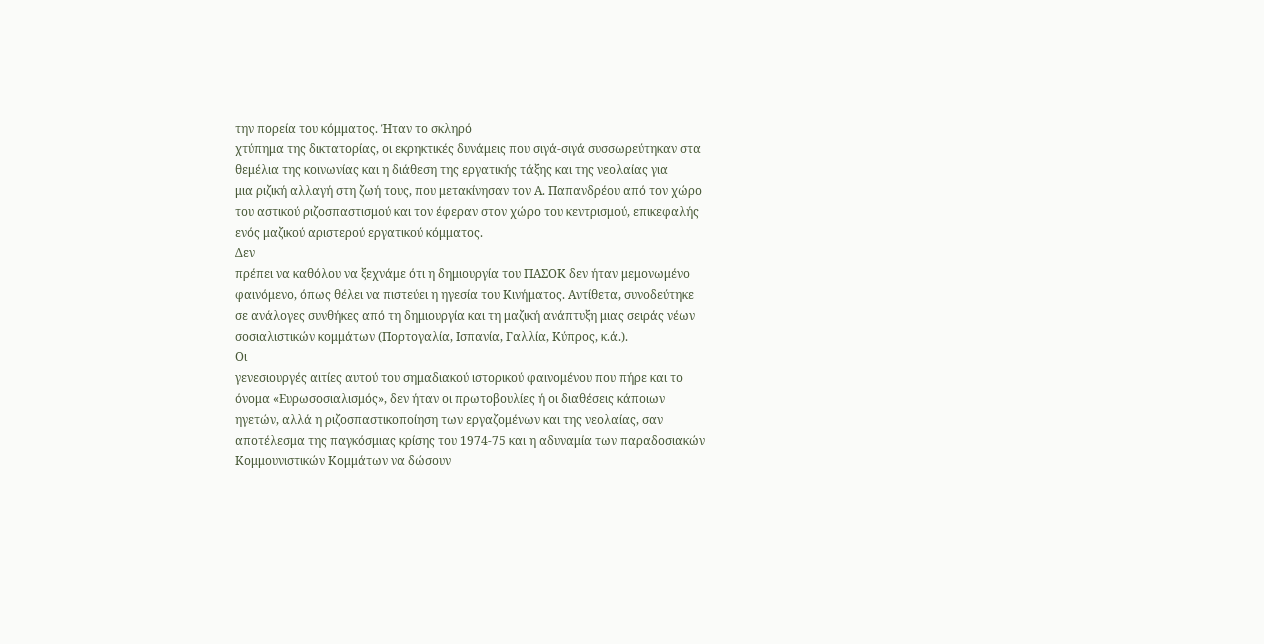την πορεία του κόμματος. Ήταν το σκληρό
χτύπημα της δικτατορίας, οι εκρηκτικές δυνάμεις που σιγά-σιγά συσσωρεύτηκαν στα
θεμέλια της κοινωνίας και η διάθεση της εργατικής τάξης και της νεολαίας για
μια ριζική αλλαγή στη ζωή τους, που μετακίνησαν τον Α. Παπανδρέου από τον χώρο
του αστικού ριζοσπαστισμού και τον έφεραν στον χώρο του κεντρισμού, επικεφαλής
ενός μαζικού αριστερού εργατικού κόμματος.
Δεν
πρέπει να καθόλου να ξεχνάμε ότι η δημιουργία του ΠΑΣΟΚ δεν ήταν μεμονωμένο
φαινόμενο, όπως θέλει να πιστεύει η ηγεσία του Κινήματος. Αντίθετα, συνοδεύτηκε
σε ανάλογες συνθήκες από τη δημιουργία και τη μαζική ανάπτυξη μιας σειράς νέων
σοσιαλιστικών κομμάτων (Πορτογαλία, Ισπανία, Γαλλία, Κύπρος, κ.ά.).
Οι
γενεσιουργές αιτίες αυτού του σημαδιακού ιστορικού φαινομένου που πήρε και το
όνομα «Ευρωσοσιαλισμός», δεν ήταν οι πρωτοβουλίες ή οι διαθέσεις κάποιων
ηγετών, αλλά η ριζοσπαστικοποίηση των εργαζομένων και της νεολαίας, σαν
αποτέλεσμα της παγκόσμιας κρίσης του 1974-75 και η αδυναμία των παραδοσιακών
Κομμουνιστικών Κομμάτων να δώσουν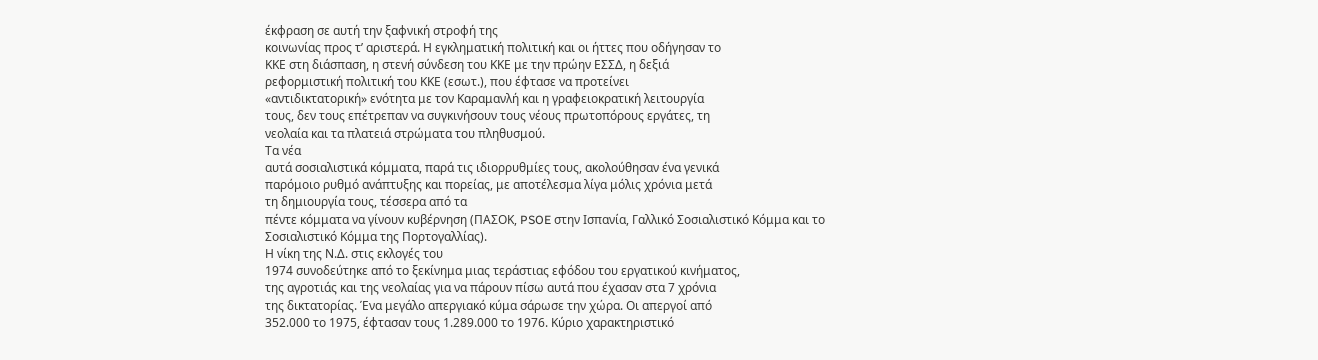έκφραση σε αυτή την ξαφνική στροφή της
κοινωνίας προς τ’ αριστερά. Η εγκληματική πολιτική και οι ήττες που οδήγησαν το
ΚΚΕ στη διάσπαση, η στενή σύνδεση του ΚΚΕ με την πρώην ΕΣΣΔ, η δεξιά
ρεφορμιστική πολιτική του ΚΚΕ (εσωτ.), που έφτασε να προτείνει
«αντιδικτατορική» ενότητα με τον Καραμανλή και η γραφειοκρατική λειτουργία
τους, δεν τους επέτρεπαν να συγκινήσουν τους νέους πρωτοπόρους εργάτες, τη
νεολαία και τα πλατειά στρώματα του πληθυσμού.
Τα νέα
αυτά σοσιαλιστικά κόμματα, παρά τις ιδιορρυθμίες τους, ακολούθησαν ένα γενικά
παρόμοιο ρυθμό ανάπτυξης και πορείας, με αποτέλεσμα λίγα μόλις χρόνια μετά
τη δημιουργία τους, τέσσερα από τα
πέντε κόμματα να γίνουν κυβέρνηση (ΠΑΣΟΚ, PSOE στην Ισπανία, Γαλλικό Σοσιαλιστικό Κόμμα και το
Σοσιαλιστικό Κόμμα της Πορτογαλλίας).
Η νίκη της Ν.Δ. στις εκλογές του
1974 συνοδεύτηκε από το ξεκίνημα μιας τεράστιας εφόδου του εργατικού κινήματος,
της αγροτιάς και της νεολαίας για να πάρουν πίσω αυτά που έχασαν στα 7 χρόνια
της δικτατορίας. Ένα μεγάλο απεργιακό κύμα σάρωσε την χώρα. Οι απεργοί από
352.000 το 1975, έφτασαν τους 1.289.000 το 1976. Κύριο χαρακτηριστικό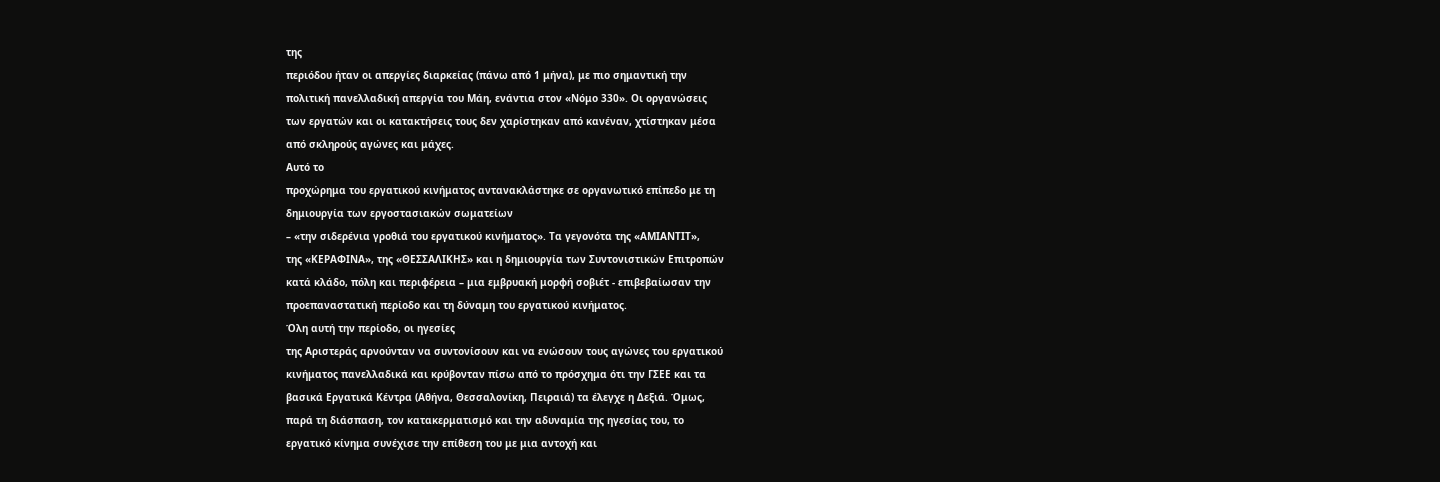της
περιόδου ήταν οι απεργίες διαρκείας (πάνω από 1 μήνα), με πιο σημαντική την
πολιτική πανελλαδική απεργία του Μάη, ενάντια στον «Νόμο 330». Οι οργανώσεις
των εργατών και οι κατακτήσεις τους δεν χαρίστηκαν από κανέναν, χτίστηκαν μέσα
από σκληρούς αγώνες και μάχες.
Αυτό το
προχώρημα του εργατικού κινήματος αντανακλάστηκε σε οργανωτικό επίπεδο με τη
δημιουργία των εργοστασιακών σωματείων
– «την σιδερένια γροθιά του εργατικού κινήματος». Τα γεγονότα της «ΑΜΙΑΝΤΙΤ»,
της «ΚΕΡΑΦΙΝΑ», της «ΘΕΣΣΑΛΙΚΗΣ» και η δημιουργία των Συντονιστικών Επιτροπών
κατά κλάδο, πόλη και περιφέρεια – μια εμβρυακή μορφή σοβιέτ - επιβεβαίωσαν την
προεπαναστατική περίοδο και τη δύναμη του εργατικού κινήματος.
Όλη αυτή την περίοδο, οι ηγεσίες
της Αριστεράς αρνούνταν να συντονίσουν και να ενώσουν τους αγώνες του εργατικού
κινήματος πανελλαδικά και κρύβονταν πίσω από το πρόσχημα ότι την ΓΣΕΕ και τα
βασικά Εργατικά Κέντρα (Αθήνα, Θεσσαλονίκη, Πειραιά) τα έλεγχε η Δεξιά. Όμως,
παρά τη διάσπαση, τον κατακερματισμό και την αδυναμία της ηγεσίας του, το
εργατικό κίνημα συνέχισε την επίθεση του με μια αντοχή και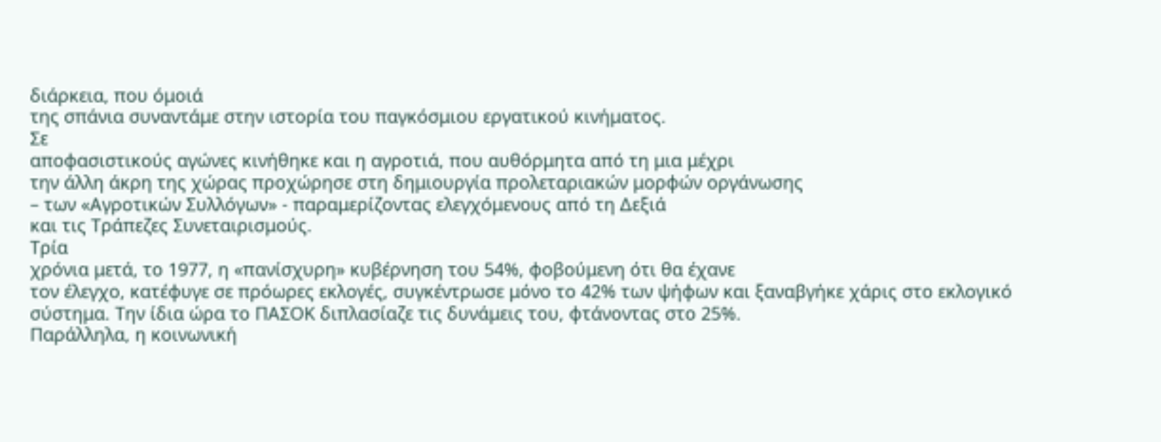διάρκεια, που όμοιά
της σπάνια συναντάμε στην ιστορία του παγκόσμιου εργατικού κινήματος.
Σε
αποφασιστικούς αγώνες κινήθηκε και η αγροτιά, που αυθόρμητα από τη μια μέχρι
την άλλη άκρη της χώρας προχώρησε στη δημιουργία προλεταριακών μορφών οργάνωσης
– των «Αγροτικών Συλλόγων» - παραμερίζοντας ελεγχόμενους από τη Δεξιά
και τις Τράπεζες Συνεταιρισμούς.
Τρία
χρόνια μετά, το 1977, η «πανίσχυρη» κυβέρνηση του 54%, φοβούμενη ότι θα έχανε
τον έλεγχο, κατέφυγε σε πρόωρες εκλογές, συγκέντρωσε μόνο το 42% των ψήφων και ξαναβγήκε χάρις στο εκλογικό
σύστημα. Την ίδια ώρα το ΠΑΣΟΚ διπλασίαζε τις δυνάμεις του, φτάνοντας στο 25%.
Παράλληλα, η κοινωνική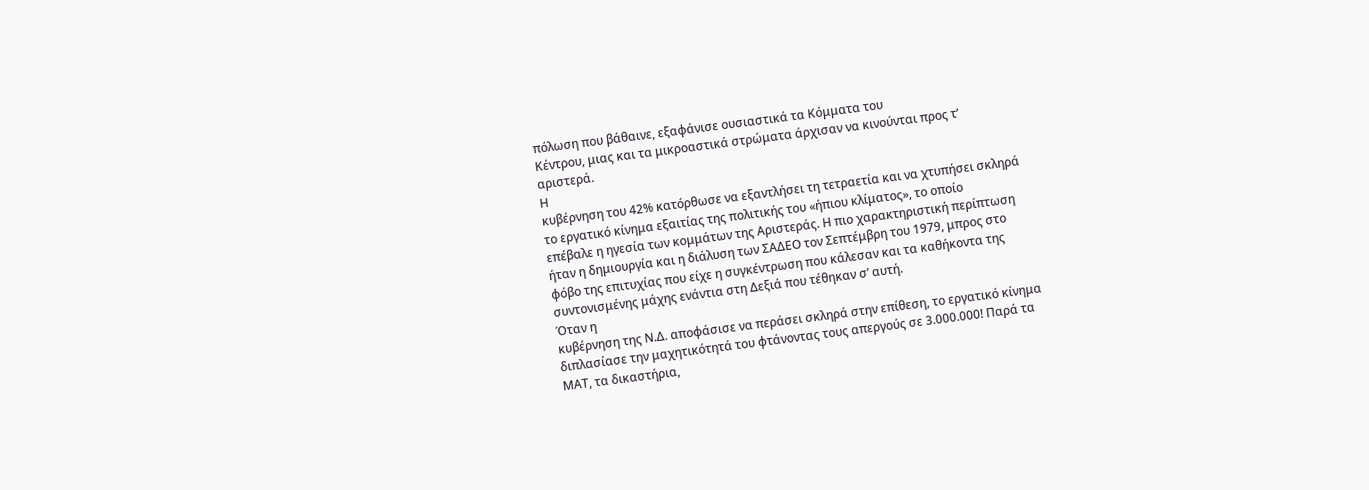πόλωση που βάθαινε, εξαφάνισε ουσιαστικά τα Κόμματα του
Κέντρου, μιας και τα μικροαστικά στρώματα άρχισαν να κινούνται προς τ’
αριστερά.
Η
κυβέρνηση του 42% κατόρθωσε να εξαντλήσει τη τετραετία και να χτυπήσει σκληρά
το εργατικό κίνημα εξαιτίας της πολιτικής του «ήπιου κλίματος», το οποίο
επέβαλε η ηγεσία των κομμάτων της Αριστεράς. Η πιο χαρακτηριστική περίπτωση
ήταν η δημιουργία και η διάλυση των ΣΑΔΕΟ τον Σεπτέμβρη του 1979, μπρος στο
φόβο της επιτυχίας που είχε η συγκέντρωση που κάλεσαν και τα καθήκοντα της
συντονισμένης μάχης ενάντια στη Δεξιά που τέθηκαν σ’ αυτή.
Όταν η
κυβέρνηση της Ν.Δ. αποφάσισε να περάσει σκληρά στην επίθεση, το εργατικό κίνημα
διπλασίασε την μαχητικότητά του φτάνοντας τους απεργούς σε 3.000.000! Παρά τα
ΜΑΤ, τα δικαστήρια,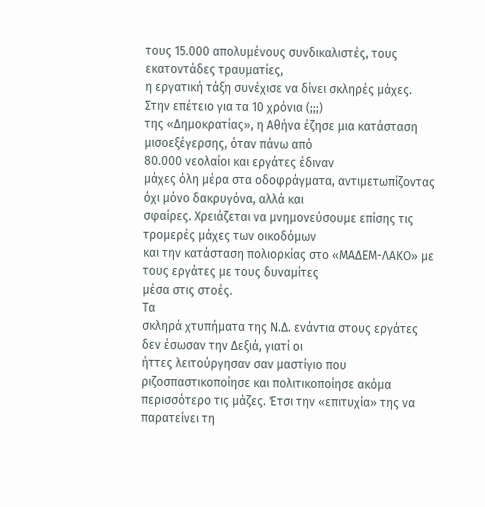τους 15.000 απολυμένους συνδικαλιστές, τους εκατοντάδες τραυματίες,
η εργατική τάξη συνέχισε να δίνει σκληρές μάχες. Στην επέτειο για τα 10 χρόνια (;;;)
της «Δημοκρατίας», η Αθήνα έζησε μια κατάσταση μισοεξέγερσης, όταν πάνω από
80.000 νεολαίοι και εργάτες έδιναν
μάχες όλη μέρα στα οδοφράγματα, αντιμετωπίζοντας όχι μόνο δακρυγόνα, αλλά και
σφαίρες. Χρειάζεται να μνημονεύσουμε επίσης τις τρομερές μάχες των οικοδόμων
και την κατάσταση πολιορκίας στο «ΜΑΔΕΜ-ΛΑΚΟ» με τους εργάτες με τους δυναμίτες
μέσα στις στοές.
Τα
σκληρά χτυπήματα της Ν.Δ. ενάντια στους εργάτες δεν έσωσαν την Δεξιά, γιατί οι
ήττες λειτούργησαν σαν μαστίγιο που ριζοσπαστικοποίησε και πολιτικοποίησε ακόμα
περισσότερο τις μάζες. Έτσι την «επιτυχία» της να παρατείνει τη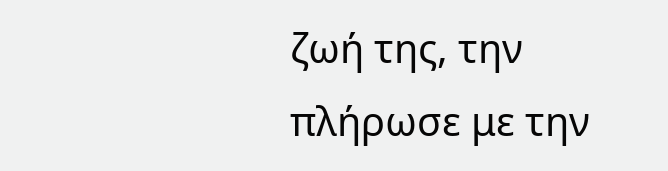ζωή της, την
πλήρωσε με την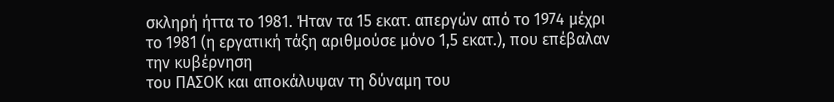σκληρή ήττα το 1981. Ήταν τα 15 εκατ. απεργών από το 1974 μέχρι
το 1981 (η εργατική τάξη αριθμούσε μόνο 1,5 εκατ.), που επέβαλαν την κυβέρνηση
του ΠΑΣΟΚ και αποκάλυψαν τη δύναμη του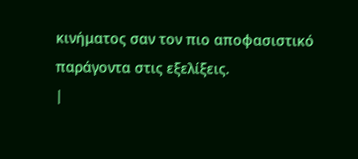κινήματος σαν τον πιο αποφασιστικό
παράγοντα στις εξελίξεις.
|